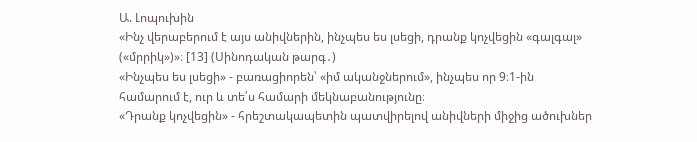Ա. Լոպուխին
«Ինչ վերաբերում է այս անիվներին, ինչպես ես լսեցի, դրանք կոչվեցին «գալգալ» («մրրիկ»)»։ [13] (Սինոդական թարգ․)
«Ինչպես ես լսեցի» - բառացիորեն՝ «իմ ականջներում», ինչպես որ 9։1-ին համարում է, ուր և տե՛ս համարի մեկնաբանությունը։
«Դրանք կոչվեցին» - հրեշտակապետին պատվիրելով անիվների միջից ածուխներ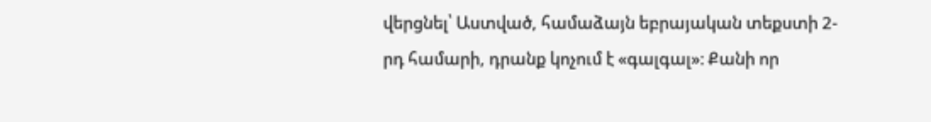վերցնել՝ Աստված, համաձայն եբրայական տեքստի 2-րդ համարի, դրանք կոչում է «գալգալ»։ Քանի որ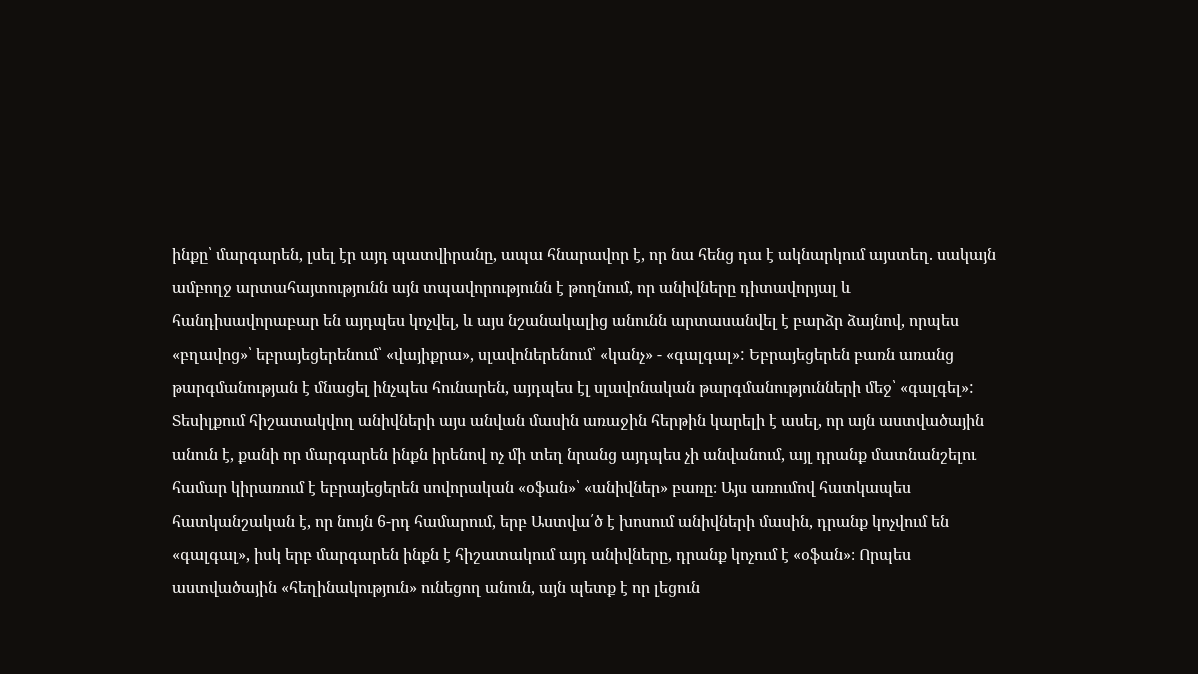ինքը՝ մարգարեն, լսել էր այդ պատվիրանը, ապա հնարավոր է, որ նա հենց դա է ակնարկում այստեղ. սակայն ամբողջ արտահայտությունն այն տպավորությունն է թողնում, որ անիվները դիտավորյալ և հանդիսավորաբար են այդպես կոչվել, և այս նշանակալից անունն արտասանվել է բարձր ձայնով, որպես «բղավոց»՝ եբրայեցերենում՝ «վայիքրա», սլավոներենում՝ «կանչ» - «գալգալ»: Եբրայեցերեն բառն առանց թարգմանության է մնացել ինչպես հունարեն, այդպես էլ սլավոնական թարգմանությունների մեջ՝ «գալգել»: Տեսիլքում հիշատակվող անիվների այս անվան մասին առաջին հերթին կարելի է ասել, որ այն աստվածային անուն է, քանի որ մարգարեն ինքն իրենով ոչ մի տեղ նրանց այդպես չի անվանում, այլ դրանք մատնանշելու համար կիրառում է եբրայեցերեն սովորական «օֆան»՝ «անիվներ» բառը։ Այս առումով հատկապես հատկանշական է, որ նույն 6-րդ համարում, երբ Աստվա՛ծ է խոսում անիվների մասին, դրանք կոչվում են «գալգալ», իսկ երբ մարգարեն ինքն է հիշատակում այդ անիվները, դրանք կոչում է «օֆան»։ Որպես աստվածային «հեղինակություն» ունեցող անուն, այն պետք է որ լեցուն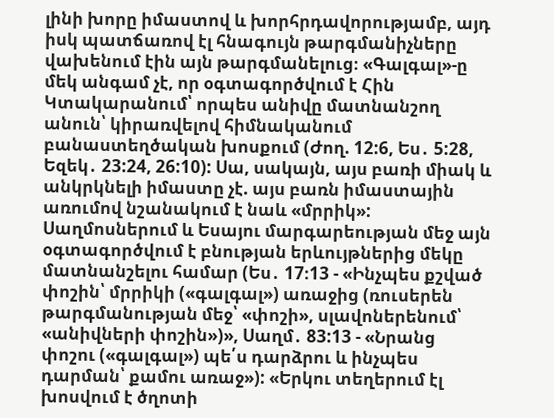լինի խորը իմաստով և խորհրդավորությամբ, այդ իսկ պատճառով էլ հնագույն թարգմանիչները վախենում էին այն թարգմանելուց։ «Գալգալ»-ը մեկ անգամ չէ, որ օգտագործվում է Հին Կտակարանում՝ որպես անիվը մատնանշող անուն՝ կիրառվելով հիմնականում բանաստեղծական խոսքում (Ժող. 12:6, Ես․ 5:28, Եզեկ․ 23:24, 26:10): Սա, սակայն, այս բառի միակ և անկրկնելի իմաստը չէ. այս բառն իմաստային առումով նշանակում է նաև «մրրիկ»: Սաղմոսներում և Եսայու մարգարեության մեջ այն օգտագործվում է բնության երևույթներից մեկը մատնանշելու համար (Ես․ 17։13 - «Ինչպես քշված փոշին՝ մրրիկի («գալգալ») առաջից (ռուսերեն թարգմանության մեջ՝ «փոշի», սլավոներենում՝ «անիվների փոշին»)», Սաղմ․ 83:13 - «Նրանց փոշու («գալգալ») պե՛ս դարձրու և ինչպես դարման՝ քամու առաջ»): «Երկու տեղերում էլ խոսվում է ծղոտի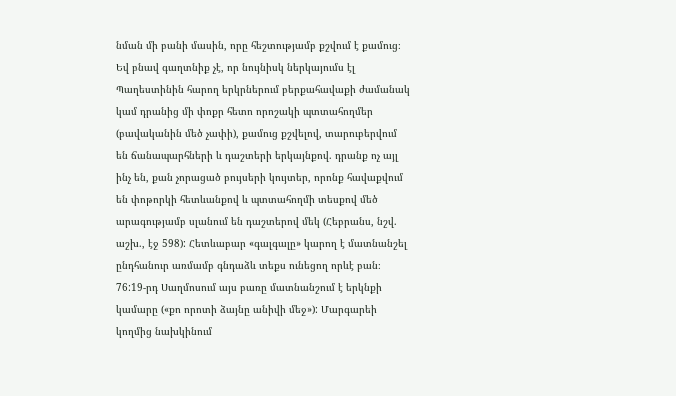նման մի բանի մասին, որը հեշտությամբ քշվում է քամուց։ Եվ բնավ գաղտնիք չէ, որ նույնիսկ ներկայումս էլ Պաղեստինին հարող երկրներում բերքահավաքի ժամանակ կամ դրանից մի փոքր հետո որոշակի պտտահողմեր (բավականին մեծ չափի), քամուց քշվելով, տարուբերվում են ճանապարհների և դաշտերի երկայնքով. դրանք ոչ այլ ինչ են, քան չորացած բույսերի կույտեր, որոնք հավաքվում են փոթորկի հետևանքով և պտտահողմի տեսքով մեծ արագությամբ սլանում են դաշտերով մեկ (Հեբրանս, նշվ. աշխ., էջ 598): Հետևաբար «գալգալը» կարող է մատնանշել ընդհանուր առմամբ գնդաձև տեքս ունեցող որևէ բան։ 76:19-րդ Սաղմոսում այս բառը մատնանշում է երկնքի կամարը («քո որոտի ձայնը անիվի մեջ»): Մարգարեի կողմից նախկինում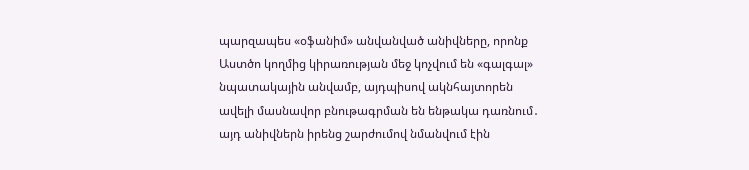պարզապես «օֆանիմ» անվանված անիվները, որոնք Աստծո կողմից կիրառության մեջ կոչվում են «գալգալ» նպատակային անվամբ, այդպիսով ակնհայտորեն ավելի մասնավոր բնութագրման են ենթակա դառնում․ այդ անիվներն իրենց շարժումով նմանվում էին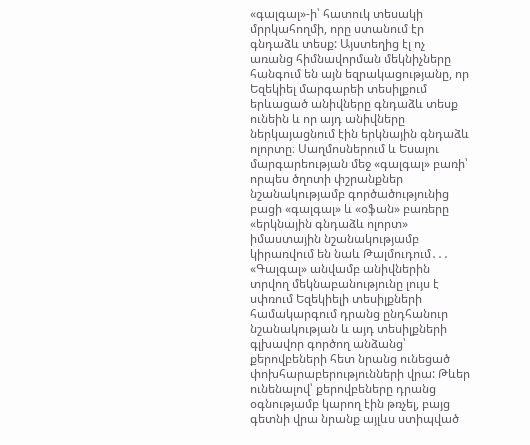«գալգալ»-ի՝ հատուկ տեսակի մրրկահողմի, որը ստանում էր գնդաձև տեսք: Այստեղից էլ ոչ առանց հիմնավորման մեկնիչները հանգում են այն եզրակացությանը, որ Եզեկիել մարգարեի տեսիլքում երևացած անիվները գնդաձև տեսք ունեին և որ այդ անիվները ներկայացնում էին երկնային գնդաձև ոլորտը։ Սաղմոսներում և Եսայու մարգարեության մեջ «գալգալ» բառի՝ որպես ծղոտի փշրանքներ նշանակությամբ գործածությունից բացի «գալգալ» և «օֆան» բառերը «երկնային գնդաձև ոլորտ» իմաստային նշանակությամբ կիրառվում են նաև Թալմուդում․․․ «Գալգալ» անվամբ անիվներին տրվող մեկնաբանությունը լույս է սփռում Եզեկիելի տեսիլքների համակարգում դրանց ընդհանուր նշանակության և այդ տեսիլքների գլխավոր գործող անձանց՝ քերովբեների հետ նրանց ունեցած փոխհարաբերությունների վրա: Թևեր ունենալով՝ քերովբեները դրանց օգնությամբ կարող էին թռչել, բայց գետնի վրա նրանք այլևս ստիպված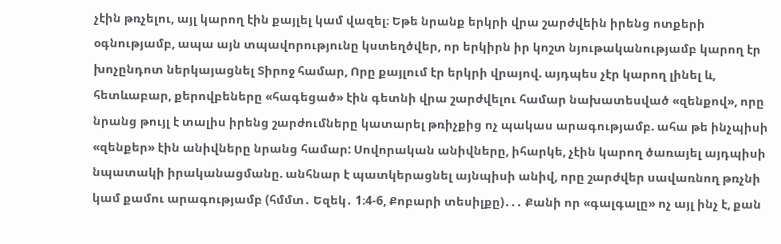չէին թռչելու, այլ կարող էին քայլել կամ վազել։ Եթե նրանք երկրի վրա շարժվեին իրենց ոտքերի օգնությամբ, ապա այն տպավորությունը կստեղծվեր, որ երկիրն իր կոշտ նյութականությամբ կարող էր խոչընդոտ ներկայացնել Տիրոջ համար, Որը քայլում էր երկրի վրայով. այդպես չէր կարող լինել և, հետևաբար, քերովբեները «հագեցած» էին գետնի վրա շարժվելու համար նախատեսված «զենքով», որը նրանց թույլ է տալիս իրենց շարժումները կատարել թռիչքից ոչ պակաս արագությամբ. ահա թե ինչպիսի «զենքեր» էին անիվները նրանց համար: Սովորական անիվները, իհարկե, չէին կարող ծառայել այդպիսի նպատակի իրականացմանը. անհնար է պատկերացնել այնպիսի անիվ, որը շարժվեր սավառնող թռչնի կամ քամու արագությամբ (հմմտ․ Եզեկ․ 1։4-6, Քոբարի տեսիլքը)․․․ Քանի որ «գալգալը» ոչ այլ ինչ է, քան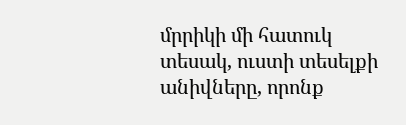մրրիկի մի հատուկ տեսակ, ուստի տեսելքի անիվները, որոնք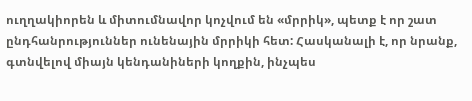ուղղակիորեն և միտումնավոր կոչվում են «մրրիկ», պետք է որ շատ ընդհանրություններ ունենային մրրիկի հետ: Հասկանալի է, որ նրանք, գտնվելով միայն կենդանիների կողքին, ինչպես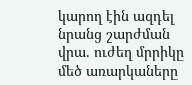կարող էին ազդել նրանց շարժման վրա. ուժեղ մրրիկը մեծ առարկաները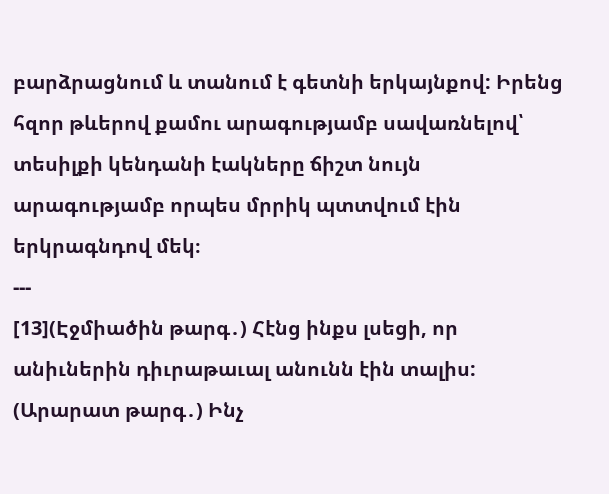բարձրացնում և տանում է գետնի երկայնքով: Իրենց հզոր թևերով քամու արագությամբ սավառնելով՝ տեսիլքի կենդանի էակները ճիշտ նույն արագությամբ որպես մրրիկ պտտվում էին երկրագնդով մեկ։
---
[13](Էջմիածին թարգ․) Հէնց ինքս լսեցի, որ անիւներին դիւրաթաւալ անունն էին տալիս:
(Արարատ թարգ․) Ինչ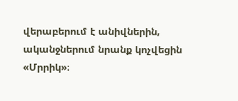վերաբերում է անիվներին, ականջներում նրանք կոչվեցին «Մրրիկ»։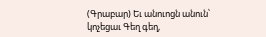(Գրաբար) Եւ անուոցն անուն՝ կոչեցաւ Գեղ գեղ,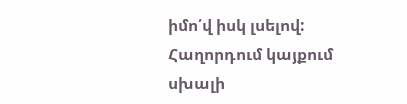իմո՛վ իսկ լսելով:
Հաղորդում կայքում սխալի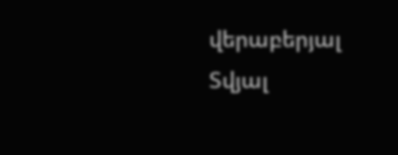վերաբերյալ
Տվյալ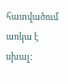հատվածում առկա է սխալ: